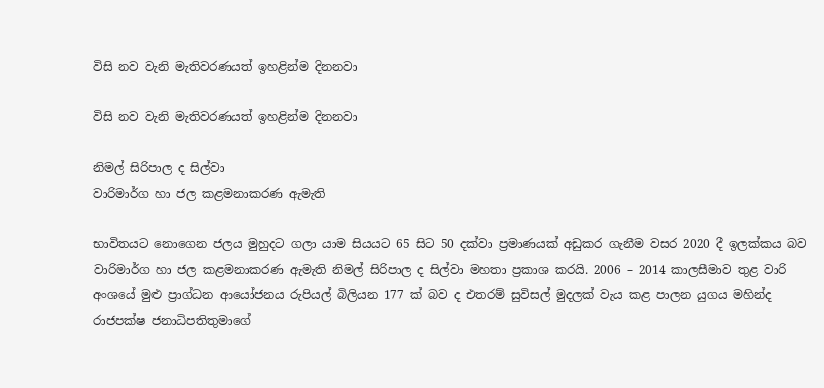විසි නව වැනි මැතිවරණයත් ඉහළින්ම දිනනවා

විසි නව වැනි මැතිවරණයත් ඉහළින්ම දිනනවා

නිමල් සිරිපාල ද සිල්වා
වාරිමාර්ග හා ජල කළමනාකරණ ඇමැති

භාවිතයට නොගෙන ජලය මුහුදට ගලා යාම සියයට 65 සිට 50 දක්වා ප්‍රමාණයක් අඩුකර ගැනීම වසර 2020 දී ඉලක්කය බව වාරිමාර්ග හා ජල කළමනාකරණ ඇමැති නිමල් සිරිපාල ද සිල්වා මහතා ප්‍රකාශ කරයි. 2006 – 2014 කාලසීමාව තුළ වාරි අංශයේ මුළු ප්‍රාග්ධන ආයෝජනය රුපියල් බිලියන 177 ක් බව ද එතරම් සුවිසල් මුදලක් වැය කළ පාලන යුගය මහින්ද රාජපක්ෂ ජනාධිපතිතුමාගේ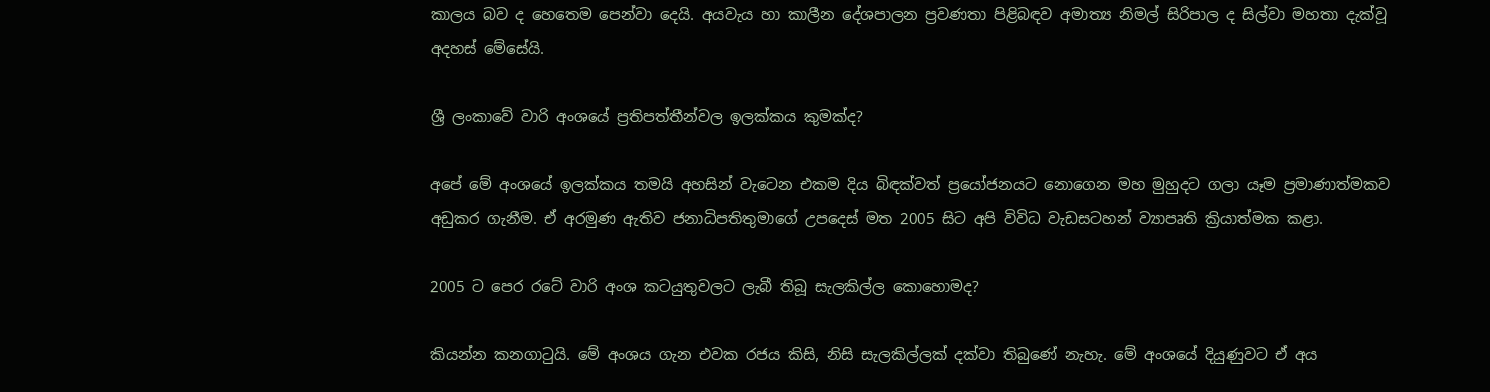කාලය බව ද හෙතෙම පෙන්වා දෙයි. අයවැය හා ‍කාලීන දේශපාලන ප්‍රවණතා පිළිබඳව අමාත්‍ය නිමල් සිරිපාල ද සිල්වා මහතා දැක්වූ අදහස් මේසේයි.

ශ්‍රී ලංකාවේ වාරි අංශයේ ප්‍රතිපත්තීන්වල ඉලක්කය කුමක්ද?

අපේ මේ අංශයේ ඉලක්කය තමයි අහසින් වැටෙන එකම දිය බිඳක්වත් ප්‍රයෝජනයට නොගෙන මහ මුහුදට ගලා යෑම ප්‍රමාණාත්මකව අඩුකර ගැනීම. ඒ අරමුණ ඇතිව ජනාධිපතිතුමාගේ උපදෙස් මත 2005 සිට අපි විවිධ වැඩසටහන් ව්‍යාපෘති ක්‍රියාත්මක කළා.

2005 ට පෙර රටේ වාරි අංශ කටයුතුවලට ලැබී තිබූ සැලකිල්ල කොහොමද?

කියන්න කනගාටුයි. මේ අංශය ගැන එවක රජය කිසි, නිසි සැලකිල්ලක් දක්වා තිබුණේ නැහැ. මේ අංශයේ දියුණුවට ඒ අය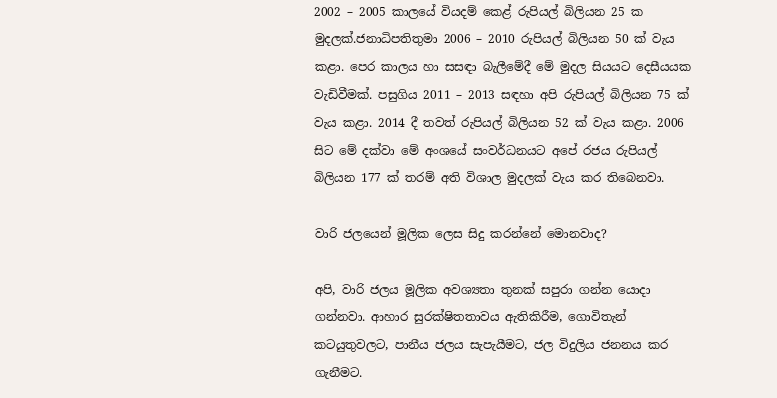2002 – 2005 කාලයේ වියදම් ක‍‍ෙළ් රුපියල් බිලියන 25 ක මුදලක්.ජනාධිපතිතුමා 2006 – 2010 රුපියල් බිලියන 50 ක් වැය කළා. පෙර කාලය හා සසඳා බැලීමේදී මේ මුදල සියයට දෙසීයයක වැඩිවීමක්. පසුගිය 2011 – 2013 සඳහා අපි රුපියල් බිලියන 75 ක් වැය කළා. 2014 දී තවත් රුපියල් බිලියන 52 ක් වැය කළා. 2006 සිට මේ දක්වා මේ අංශයේ සංවර්ධනයට අපේ රජය රුපියල් බිලියන 177 ක් තරම් අති විශාල මුදලක් වැය කර තිබෙනවා.

වාරි ජලයෙන් මූලික ලෙස සිදු කරන්නේ මොනවාද?

අපි, වාරි ජලය මූලික අවශ්‍යතා තුනක් සපුරා ගන්න යොදා ගන්නවා. ආහාර සුරක්ෂිතතාවය ඇතිකිරීම, ගොවිතැන් කටයුතුවලට, පානීය ජලය සැපැයීමට, ජල විදුලිය ජනනය කර ගැනීමට.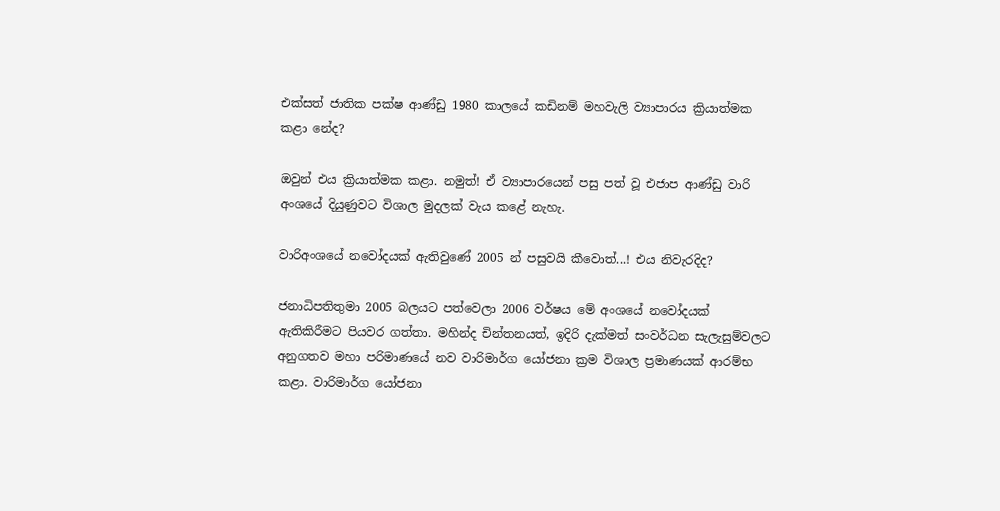එක්සත් ජාතික පක්ෂ ආණ්ඩු 1980 කාලයේ කඩිනම් මහවැලි ව්‍යාපාරය ක්‍රියාත්මක කළා නේද?

ඔවුන් එය ක්‍රියාත්මක කළා. නමුත්! ඒ ව්‍යාපාරයෙන් පසු පත් වූ එජාප ආණ්ඩු වාරි අංශයේ දියුණුවට විශාල මුදලක් වැය කළේ නැහැ.

වාරිඅංශයේ නවෝදයක් ඇතිවුණේ 2005 න් පසුවයි කීවොත්...! එය නිවැරදිද?

ජනාධිපතිතුමා 2005 බලයට පත්වෙලා 2006 වර්ෂය මේ අංශයේ නවෝදයක් ඇතිකිරීමට පියවර ගත්තා. මහින්ද චින්තනයත්, ඉදිරි දැක්මත් සංවර්ධන සැලැසුම්වලට අනුගතව මහා පරිමාණයේ නව වාරිමාර්ග යෝජනා ක්‍රම විශාල ප්‍රමාණයක් ආරම්භ කළා. වාරිමාර්ග යෝජනා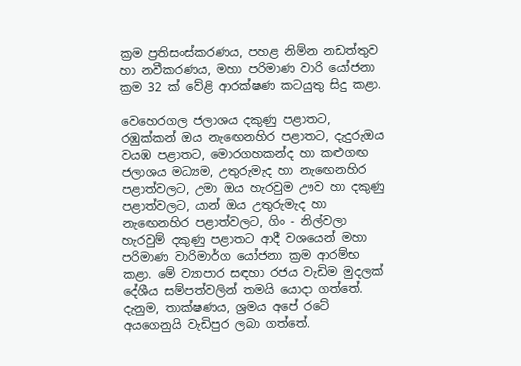ක්‍රම ප්‍රතිසංස්කරණය, පහළ නිම්න නඩත්තුව හා නවීකරණය, මහා පරිමාණ වාරි යෝජනා ක්‍රම 32 ක් වේළි ආරක්ෂණ කටයුතු සිදු කළා.

වෙහෙරගල ජලාශය දකුණු පළාතට, රඹුක්කන් ඔය නැ‍ඟෙනහිර පළාතට, දැදුරුඔය වයඹ පළාතට, මොරගහකන්ද හා කළුගඟ ජලාශය මධ්‍යම, උතුරුමැද හා නැ‍ඟෙනහිර පළාත්වලට, උමා ඔය හැරවුම ඌව හා දකුණු පළාත්වලට, යාන් ඔය උතුරුමැද හා නැ‍ඟෙනහිර පළාත්වලට, ගිං - නිල්වලා හැරවුම් දකුණු පළාතට ආදී වශයෙන් මහා පරිමාණ වාරිමාර්ග යෝජනා ක්‍රම ආරම්භ කළා. මේ ව්‍යාපාර සඳහා රජය වැඩිම මුදලක් දේශීය සම්පත්වලින් තමයි යොදා ගත්තේ. දැනුම, තාක්ෂණය, ශ්‍රමය අපේ රටේ අයගෙනුයි වැඩිපුර ලබා ගත්තේ.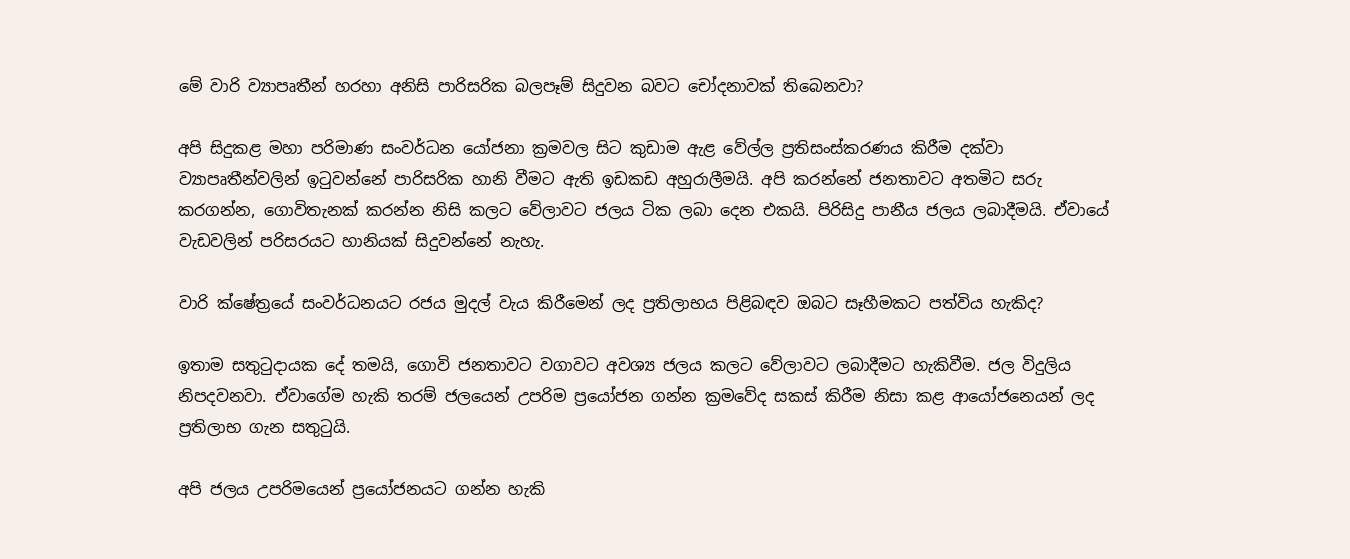මේ වාරි ව්‍යාපෘතීන් හරහා අනිසි පාරිසරික බලපෑම් සිදුවන බවට චෝදනාවක් තිබෙනවා?

අපි සිදුකළ මහා පරිමාණ සංවර්ධන යෝජනා ක්‍රමවල සිට කුඩාම ඇළ වේල්ල ප්‍රතිසංස්කරණය කිරීම දක්වා ව්‍යාපෘතීන්වලින් ඉටුවන්නේ පාරිසරික හානි වීමට ඇති ඉඩකඩ අහුරාලීමයි. අපි කරන්නේ ජනතාවට අතමිට සරු කරගන්න, ගොවිතැනක් කරන්න නිසි කලට වේලාවට ජලය ටික ලබා දෙන එකයි. පිරිසිදු පානීය ජලය ලබාදීමයි. ඒවායේ වැඩවලින් පරිසරයට හානියක් සිදුවන්නේ නැහැ.

වාරි ක්ෂේත්‍රයේ සංවර්ධනයට රජය මුදල් වැය කිරීමෙන් ලද ප්‍රතිලාභය පිළිබඳව ඔබට සෑහීමකට පත්විය හැකිද?

ඉතාම සතුටුදායක දේ තමයි, ගොවි ජනතාවට වගාවට අවශ්‍ය ජලය කලට වේලාවට ලබාදීමට හැකිවීම. ජල විදුලිය නිපදවනවා. ඒවාගේම හැකි තරම් ජලයෙන් උපරිම ප්‍රයෝජන ගන්න ක්‍රමවේද සකස් කිරීම නිසා කළ ආයෝජන‍ෙයන් ලද ප්‍රතිලාභ ගැන සතුටුයි.

අපි ජලය උපරිමයෙන් ප්‍රයෝජනයට ගන්න හැකි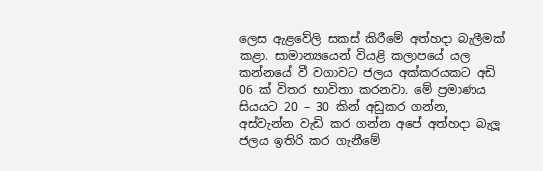ලෙස ඇළවේලි සකස් කිරීමේ අත්හදා බැලීමක් කළා. සාමාන්‍යයෙන් වියළි කලාපයේ යල කන්නයේ වී වගාවට ජලය අක්කරයකට අඩි 06 ක් විතර භාවිතා කරනවා. මේ ප්‍රමාණය සියයට 20 – 30 කින් අඩුකර ගන්න, අස්වැන්න වැඩි කර ගන්න අපේ අත්හදා බැලූ ජලය ඉතිරි කර ගැනීමේ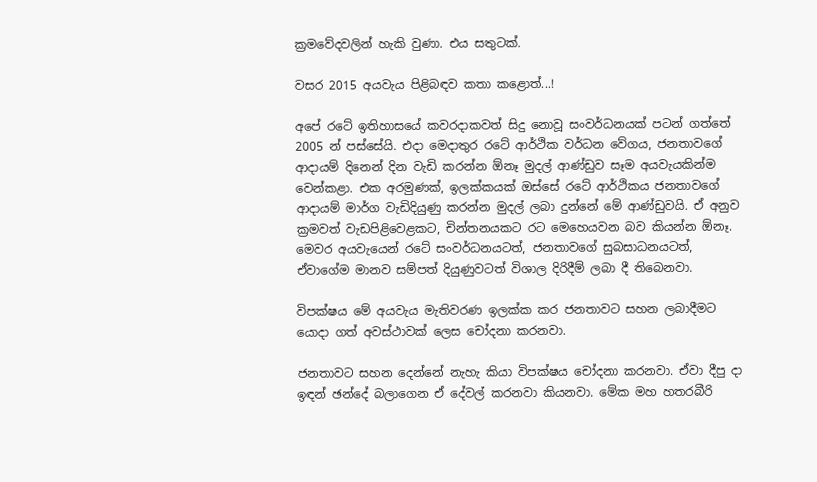ක්‍රමවේදවලින් හැකි වුණා. එය සතුටක්.

වසර 2015 අයවැය පිළිබඳව කතා කළොත්...!

අපේ රටේ ඉතිහාසයේ කවරදාකවත් සිදු නොවූ සංවර්ධනයක් පටන් ගත්තේ 2005 න් පස්සේයි. එදා මෙදාතුර රටේ ආර්ථික වර්ධන වේගය, ජනතාවගේ ආදායම් දිනෙන් දින වැඩි කරන්න ඕනෑ මුදල් ආණ්ඩුව සෑම අයවැයකින්ම වෙන්කළා. එක අරමුණක්, ඉලක්කයක් ඔස්සේ රටේ ආර්ථිකය ජනතාවගේ ආදායම් මාර්ග වැඩිදියුණු කරන්න මුදල් ලබා දුන්නේ මේ ආණ්ඩුවයි. ඒ අනුව ක්‍රමවත් වැඩපිළිවෙළකට, චින්තනයකට රට මෙහෙයවන බව කියන්න ඕනෑ. මෙවර අයවැයෙන් රටේ සංවර්ධනයටත්, ජනතාවගේ සුබසාධනයටත්, ඒවාගේම මානව සම්පත් දියුණුවටත් විශාල දිරිදීම් ලබා දී තිබෙනවා.

විපක්ෂය මේ අයවැය මැතිවරණ ඉලක්ක කර ජනතාවට සහන ලබාදීමට යොදා ගත් අවස්ථාවක් ලෙස චෝදනා කරනවා.

ජනතාවට සහන දෙන්නේ නැහැ කියා විපක්ෂය චෝදනා කරනවා. ඒවා දීපු දා ඉඳන් ඡන්දේ බලාගෙන ඒ දේවල් කරනවා කියනවා. මේක මහ හතරබීරි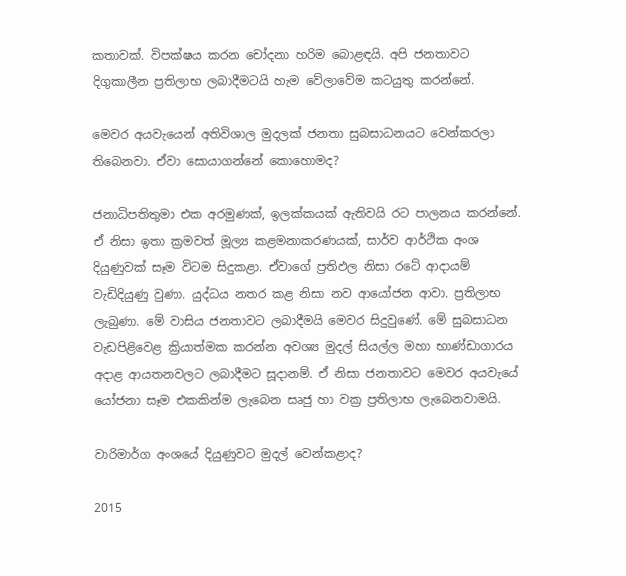කතාවක්. විපක්ෂය කරන චෝදනා හරිම බොළඳයි. අපි ජනතාවට දිගුකාලීන ප්‍රතිලාභ ලබාදීමටයි හැම වේලාවේම කටයුතු කරන්නේ.

මෙවර අයවැයෙන් අතිවිශාල මුදලක් ජනතා සුබසාධනයට වෙන්කරලා තිබෙනවා. ඒවා සොයාගන්නේ කොහොමද?

ජනාධිපතිතුමා එක අරමුණක්, ඉලක්කයක් ඇතිවයි රට පාලනය කරන්නේ. ඒ නිසා ඉතා ක්‍රමවත් මූල්‍ය කළමනාකරණයක්, සාර්ව ආර්ථික අංශ දියුණුවක් සෑම විටම සිදුකළා. ඒවාගේ ප්‍රතිඵල නිසා රටේ ආදායම් වැඩිදියුණු වුණා. යුද්ධය නතර කළ නිසා නව ආයෝජන ආවා. ප්‍රතිලාභ ලැබුණා. මේ වාසිය ජනතාවට ලබාදීමයි මෙවර සිදුවුණේ. මේ සුබසාධන වැඩපිළිවෙළ ක්‍රියාත්මක කරන්න අවශ්‍ය මුදල් සියල්ල මහා භාණ්ඩාගාරය අදාළ ආයතනවලට ලබාදීමට සූදානම්. ඒ නිසා ජනතාවට මෙවර අයවැයේ යෝජනා සෑම එකකින්ම ලැබෙන සෘජු හා වක්‍ර ප්‍රතිලාභ ලැබෙනවාමයි.

වාරිමාර්ග අංශයේ දියුණුවට මුදල් වෙන්කළාද?

2015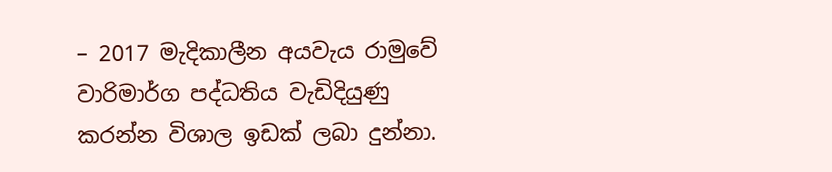– 2017 මැදිකාලීන අයවැය රාමුවේ වාරිමාර්ග පද්ධතිය වැඩිදියුණු කරන්න විශාල ඉඩක් ලබා දුන්නා.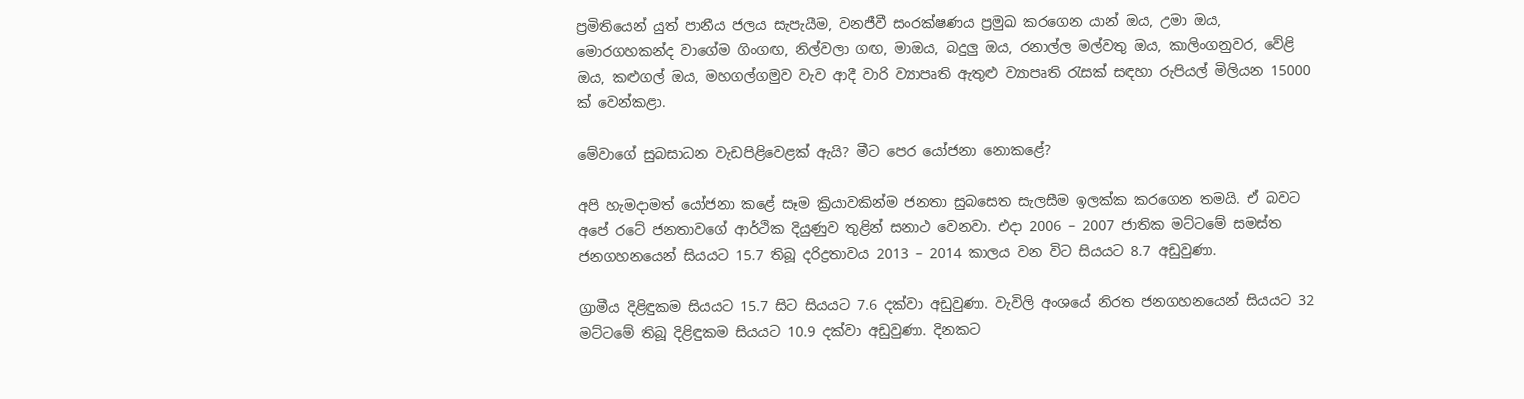ප්‍රමිතියෙන් යුත් පානීය ජලය සැපැයීම, වනජීවී සංරක්ෂණය ප්‍රමුඛ කරගෙන යාන් ඔය, උමා ඔය, මොරගහකන්ද වාගේම ගිංගඟ, නිල්වලා ගඟ, මාඔය, බදුලු ඔය, රනාල්ල මල්වතු ඔය, කාලිංගනුවර, වේළි ඔය, කළුගල් ඔය, මහගල්ගමුව වැව ආදී වාරි ව්‍යාපෘති ඇතුළු ව්‍යාපෘති රැසක් සඳහා රුපියල් මිලියන 15000 ක් වෙන්කළා.

මේවාගේ සුබසාධන වැඩපිළිවෙළක් ඇයි? මීට පෙර යෝජනා නොකළේ?

අපි හැමදාමත් යෝජනා කළේ සෑම ක්‍රියාවකින්ම ජනතා සුබසෙත සැලසීම ඉලක්ක කරගෙන තමයි. ඒ බවට අපේ රටේ ජනතාවගේ ආර්ථික දියුණුව තුළින් සනාථ වෙනවා. එදා 2006 – 2007 ජාතික මට්ටමේ සමස්ත ජනගහනයෙන් සියයට 15.7 තිබූ දරිද්‍රතාවය 2013 – 2014 කාලය වන විට සියයට 8.7 අඩුවුණා.

ග්‍රාමීය දිළිඳුකම සියයට 15.7 සිට සියයට 7.6 දක්වා අඩුවුණා. වැවිලි අංශයේ නිරත ජනගහනයෙන් සියයට 32 මට්ටමේ තිබූ දිළිඳුකම සියයට 10.9 දක්වා අඩුවුණා. දිනකට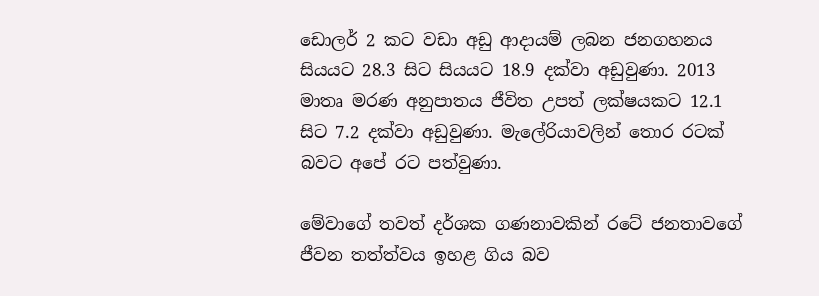ඩොලර් 2 කට වඩා අඩු ආදායම් ලබන ජනගහනය සියයට 28.3 සිට සියයට 18.9 දක්වා අඩුවුණා. 2013 මාතෘ මරණ අනුපාතය ජීවිත උපත් ලක්ෂයකට 12.1 සිට 7.2 දක්වා අඩුවුණා. මැලේරියාවලින් තොර රටක් බවට අපේ රට පත්වුණා.

මේවාගේ තවත් දර්ශක ගණනාවකින් රටේ ජනතාවගේ ජීවන තත්ත්වය ඉහළ ගිය බව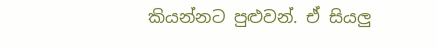කියන්නට පුළුවන්. ඒ සියලු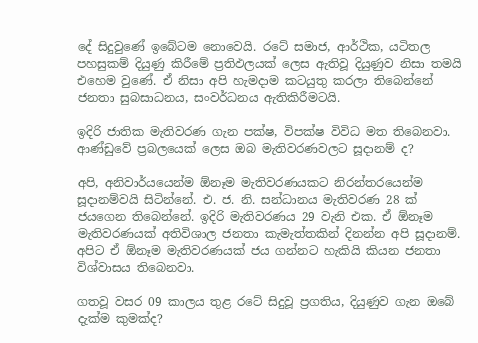දේ සිදුවුණේ ඉබේටම නොවෙයි. රටේ සමාජ, ආර්ථික, යටිතල පහසුකම් දියුණු කිරීමේ ප්‍රතිඵලයක් ලෙස ඇතිවූ දියුණුව නිසා තමයි එහෙම වුණේ. ඒ නිසා අපි හැමදාම කටයුතු කරලා තිබෙන්නේ ජනතා සුබසාධනය, සංවර්ධනය ඇතිකිරීමටයි.

ඉදිරි ජාතික මැතිවරණ ගැන පක්ෂ, විපක්ෂ විවිධ මත තිබෙනවා. ආණ්ඩුවේ ප්‍රබලයෙක් ලෙස ඔබ මැතිවරණවලට සූදානම් ද?

අපි, අනිවාර්යයෙන්ම ඕනෑම මැතිවරණයකට නිරන්තරයෙන්ම සූදානම්වයි සිටින්නේ. එ. ජ. නි. සන්ධානය මැතිවරණ 28 ක් ජයගෙන තිබෙන්නේ. ඉදිරි මැතිවරණය 29 වැනි එක. ඒ ඕනෑම මැතිවරණයක් අතිවිශාල ජනතා කැමැත්තකින් දිනන්න අපි සූදානම්. අපිට ඒ ඕනෑම මැතිවරණයක් ජය ගන්නට හැකියි කියන ජනතා විශ්වාසය තිබෙනවා.

ගතවූ වසර 09 කාලය තුළ රටේ සිදුවූ ප්‍රගතිය, දියුණුව ගැන ඔබේ දැක්ම කුමක්ද?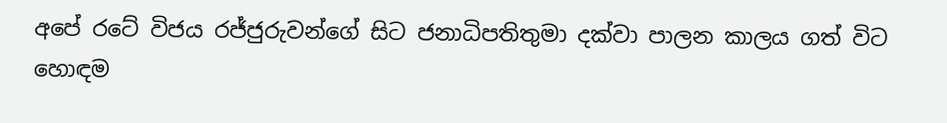අපේ රටේ විජය රජ්ජුරුවන්ගේ සිට ජනාධිපතිතුමා දක්වා පාලන කාලය ගත් විට හොඳම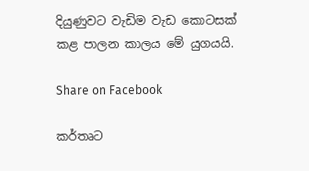දියුණුවට වැඩිම වැඩ කොටසක් කළ පාලන කාලය මේ යුගයයි.

Share on Facebook

කර්තෘට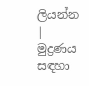ලියන්න | මුද්‍රණය සඳහා